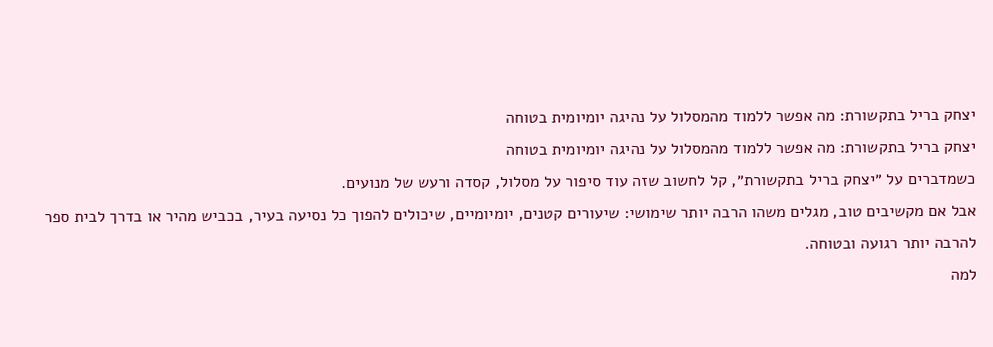יצחק בריל בתקשורת: מה אפשר ללמוד מהמסלול על נהיגה יומיומית בטוחה
יצחק בריל בתקשורת: מה אפשר ללמוד מהמסלול על נהיגה יומיומית בטוחה
כשמדברים על ״יצחק בריל בתקשורת״, קל לחשוב שזה עוד סיפור על מסלול, קסדה ורעש של מנועים.
אבל אם מקשיבים טוב, מגלים משהו הרבה יותר שימושי: שיעורים קטנים, יומיומיים, שיכולים להפוך כל נסיעה בעיר, בכביש מהיר או בדרך לבית ספר להרבה יותר רגועה ובטוחה.
למה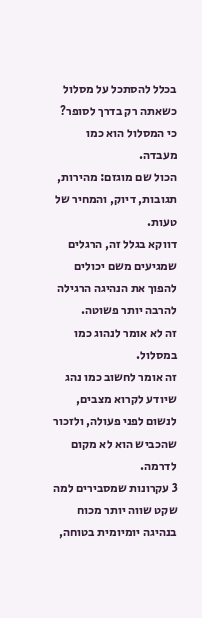בכלל להסתכל על מסלול כשאתה רק בדרך לסופר?
כי המסלול הוא כמו מעבדה.
הכול שם מוגזם: מהירות, תגובות, דיוק, והמחיר של טעות.
דווקא בגלל זה, הרגלים שמגיעים משם יכולים להפוך את הנהיגה הרגילה להרבה יותר פשוטה.
זה לא אומר לנהוג כמו במסלול.
זה אומר לחשוב כמו נהג שיודע לקרוא מצבים, לנשום לפני פעולה, ולזכור שהכביש הוא לא מקום לדרמה.
3 עקרונות שמסבירים למה שקט שווה יותר מכוח
בנהיגה יומיומית בטוחה,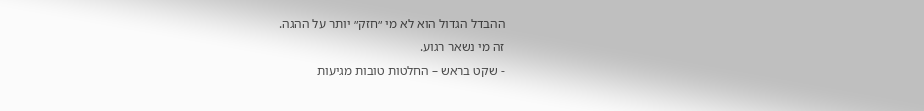ההבדל הגדול הוא לא מי ״חזק״ יותר על ההגה.
זה מי נשאר רגוע.
- שקט בראש – החלטות טובות מגיעות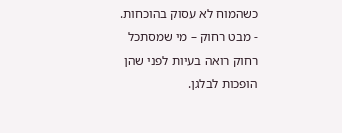כשהמוח לא עסוק בהוכחות.
- מבט רחוק – מי שמסתכל רחוק רואה בעיות לפני שהן הופכות לבלגן.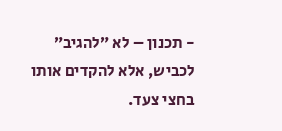- תכנון – לא ״להגיב״ לכביש, אלא להקדים אותו בחצי צעד.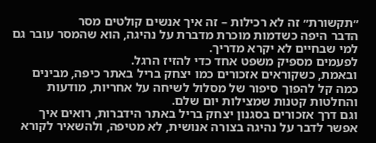״תקשורת״ זה לא רכילות – זה איך אנשים קולטים מסר
הדבר היפה כשדמות מוכרת מדברת על נהיגה, הוא שהמסר עובר גם למי שבחיים לא יקרא מדריך.
לפעמים מספיק משפט אחד כדי להזיז הרגל.
ובאמת, כשקוראים אזכורים כמו יצחק בריל באתר כיפה, מבינים כמה קל להפוך סיפור של מסלול לשיחה על אחריות, מודעות והחלטות קטנות שמצילות יום שלם.
וגם דרך אזכורים בסגנון יצחק בריל באתר הידברות, רואים איך אפשר לדבר על נהיגה בצורה אנושית, לא מטיפה, ולהשאיר לקורא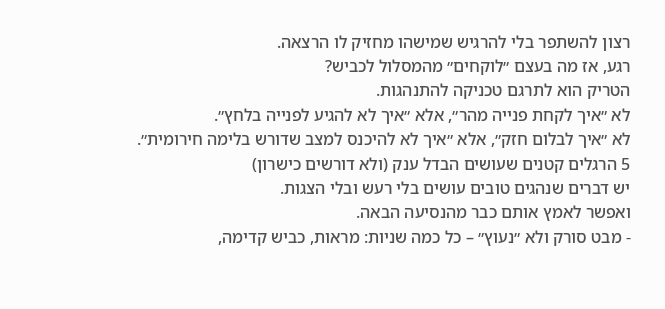רצון להשתפר בלי להרגיש שמישהו מחזיק לו הרצאה.
רגע, אז מה בעצם ״לוקחים״ מהמסלול לכביש?
הטריק הוא לתרגם טכניקה להתנהגות.
לא ״איך לקחת פנייה מהר״, אלא ״איך לא להגיע לפנייה בלחץ״.
לא ״איך לבלום חזק״, אלא ״איך לא להיכנס למצב שדורש בלימה חירומית״.
5 הרגלים קטנים שעושים הבדל ענק (ולא דורשים כישרון)
יש דברים שנהגים טובים עושים בלי רעש ובלי הצגות.
ואפשר לאמץ אותם כבר מהנסיעה הבאה.
- מבט סורק ולא ״נעוץ״ – כל כמה שניות: מראות, כביש קדימה,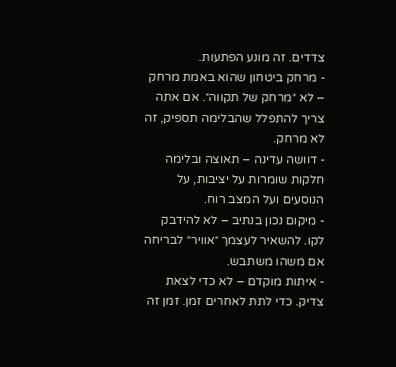צדדים. זה מונע הפתעות.
- מרחק ביטחון שהוא באמת מרחק – לא ״מרחק של תקווה״. אם אתה צריך להתפלל שהבלימה תספיק, זה לא מרחק.
- דוושה עדינה – תאוצה ובלימה חלקות שומרות על יציבות, על הנוסעים ועל המצב רוח.
- מיקום נכון בנתיב – לא להידבק לקו. להשאיר לעצמך ״אוויר״ לבריחה אם משהו משתבש.
- איתות מוקדם – לא כדי לצאת צדיק. כדי לתת לאחרים זמן. זמן זה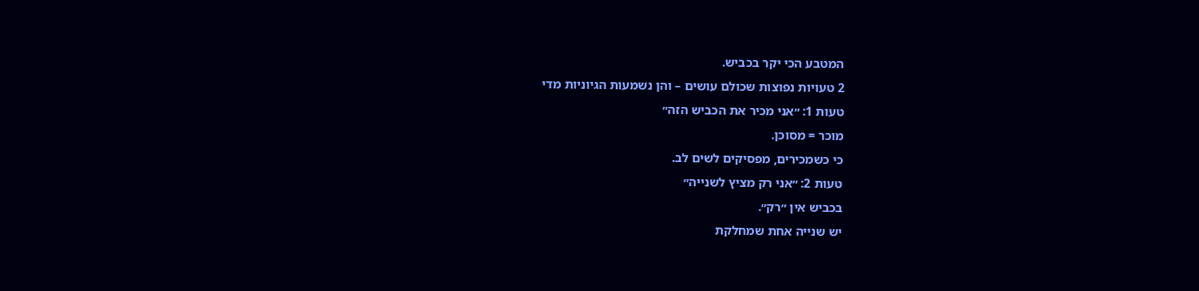המטבע הכי יקר בכביש.
2 טעויות נפוצות שכולם עושים – והן נשמעות הגיוניות מדי
טעות 1: ״אני מכיר את הכביש הזה״
מוכר = מסוכן.
כי כשמכירים, מפסיקים לשים לב.
טעות 2: ״אני רק מציץ לשנייה״
בכביש אין ״רק״.
יש שנייה אחת שמחלקת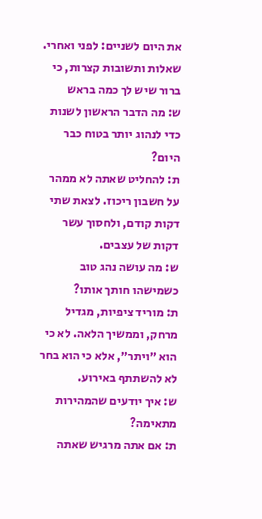את היום לשניים: לפני ואחרי.
שאלות ותשובות קצרות, כי ברור שיש לך כמה בראש
ש: מה הדבר הראשון לשנות כדי לנהוג יותר בטוח כבר היום?
ת: להחליט שאתה לא ממהר על חשבון ריכוז. לצאת שתי דקות קודם, ולחסוך עשר דקות של עצבים.
ש: מה עושה נהג טוב כשמישהו חותך אותו?
ת: מוריד ציפיות, מגדיל מרחק, וממשיך הלאה. לא כי הוא ״ויתר״, אלא כי הוא בחר לא להשתתף באירוע.
ש: איך יודעים שהמהירות מתאימה?
ת: אם אתה מרגיש שאתה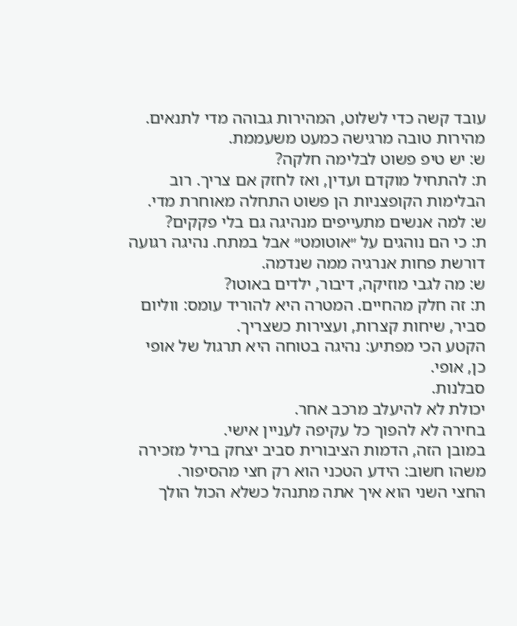עובד קשה כדי לשלוט, המהירות גבוהה מדי לתנאים. מהירות טובה מרגישה כמעט משעממת.
ש: יש טיפ פשוט לבלימה חלקה?
ת: להתחיל מוקדם ועדין, ואז לחזק אם צריך. רוב הבלימות הקופצניות הן פשוט התחלה מאוחרת מדי.
ש: למה אנשים מתעייפים מנהיגה גם בלי פקקים?
ת: כי הם נוהגים על ״אוטומט״ אבל במתח. נהיגה רגועה דורשת פחות אנרגיה ממה שנדמה.
ש: מה לגבי מוזיקה, דיבור, ילדים באוטו?
ת: זה חלק מהחיים. המטרה היא להוריד עומס: ווליום סביר, שיחות קצרות, ועצירות כשצריך.
הקטע הכי מפתיע: נהיגה בטוחה היא תרגול של אופי
כן, אופי.
סבלנות.
יכולת לא להיעלב מרכב אחר.
בחירה לא להפוך כל עקיפה לעניין אישי.
במובן הזה, הדמות הציבורית סביב יצחק בריל מזכירה משהו חשוב: הידע הטכני הוא רק חצי מהסיפור.
החצי השני הוא איך אתה מתנהל כשלא הכול הולך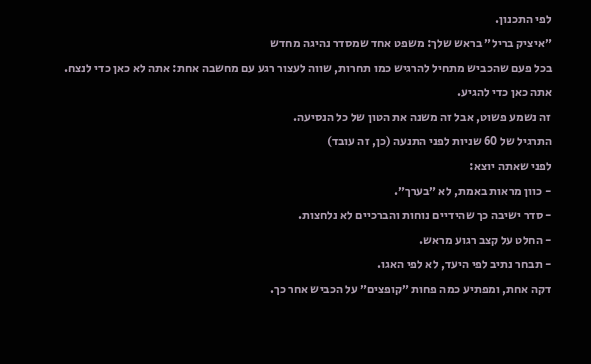לפי התכנון.
״איציק בריל״ בראש שלך: משפט אחד שמסדר נהיגה מחדש
בכל פעם שהכביש מתחיל להרגיש כמו תחרות, שווה לעצור רגע עם מחשבה אחת: אתה לא כאן כדי לנצח.
אתה כאן כדי להגיע.
זה נשמע פשוט, אבל זה משנה את הטון של כל הנסיעה.
התרגיל של 60 שניות לפני התנעה (כן, זה עובד)
לפני שאתה יוצא:
- כוון מראות באמת, לא ״בערך״.
- סדר ישיבה כך שהידיים נוחות והברכיים לא נלחצות.
- החלט על קצב רגוע מראש.
- תבחר נתיב לפי היעד, לא לפי האגו.
דקה אחת, ומפתיע כמה פחות ״קופצים״ על הכביש אחר כך.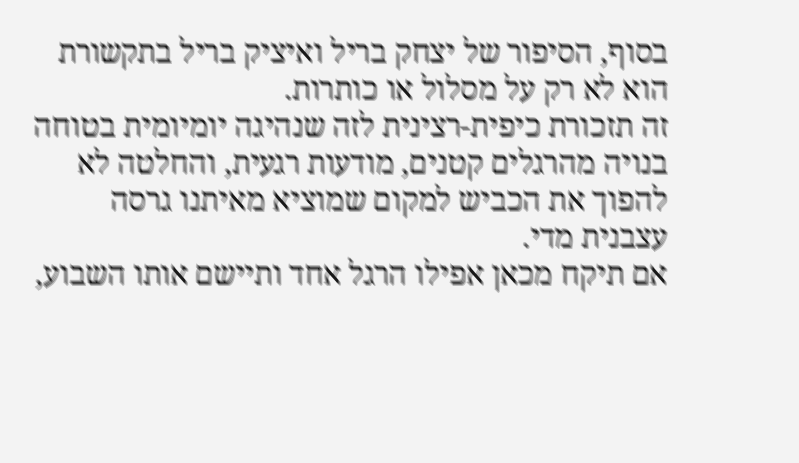בסוף, הסיפור של יצחק בריל ואיציק בריל בתקשורת הוא לא רק על מסלול או כותרות.
זה תזכורת כיפית-רצינית לזה שנהיגה יומיומית בטוחה בנויה מהרגלים קטנים, מודעות רגעית, והחלטה לא להפוך את הכביש למקום שמוציא מאיתנו גרסה עצבנית מדי.
אם תיקח מכאן אפילו הרגל אחד ותיישם אותו השבוע,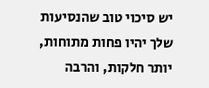יש סיכוי טוב שהנסיעות שלך יהיו פחות מתוחות, יותר חלקות, והרבה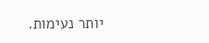יותר נעימות.